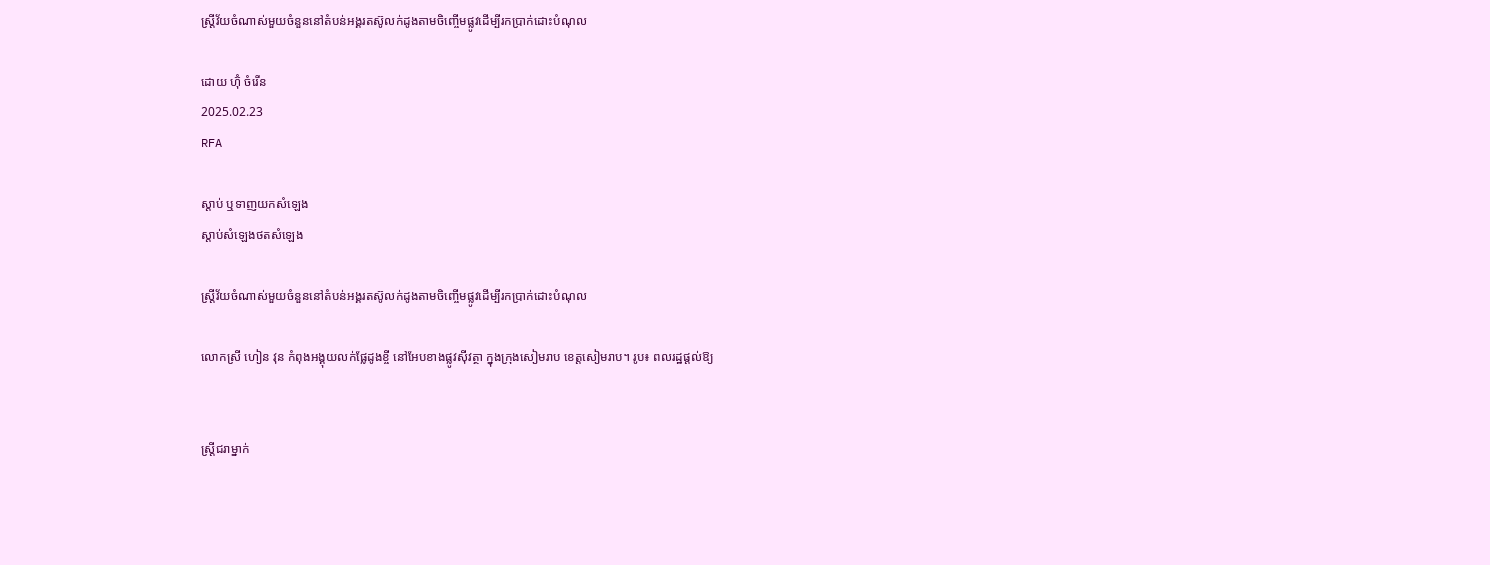ស្ត្រីវ័យចំណាស់មួយចំនួននៅតំបន់អង្គរតស៊ូលក់ដូងតាមចិញ្ចើមផ្លូវដើម្បីរកប្រាក់ដោះបំណុល

ដោយ ហ៊ុំ ចំរើន
2025.02.23
RFA

ស្ដាប់ ឬទាញយកសំឡេង
ស្តាប់សំឡេងថតសំឡេង

ស្ត្រីវ័យចំណាស់មួយចំនួននៅតំបន់អង្គរតស៊ូលក់ដូងតាមចិញ្ចើមផ្លូវដើម្បីរកប្រាក់ដោះបំណុល

លោកស្រី ហៀន វុន កំពុងអង្គុយលក់ផ្លែដូងខ្ចី នៅអែបខាងផ្លូវស៊ីវត្ថា ក្នុងក្រុងសៀមរាប ខេត្តសៀមរាប។ រូប៖ ពលរដ្ឋផ្ដល់ឱ្យ


ស្ត្រីជរាម្នាក់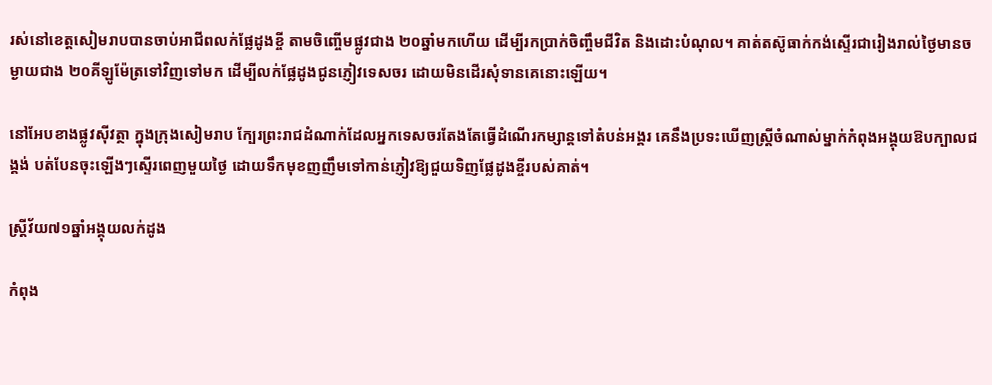រស់នៅខេត្តសៀមរាបបានចាប់អាជីពលក់ផ្លែដូងខ្ចី តាមចិញ្ចើមផ្លូវជាង ២០ឆ្នាំមកហើយ ដើម្បីរកប្រាក់ចិញ្ចឹមជីវិត និងដោះបំណុល។ គាត់តស៊ូធាក់កង់ស្ទើរជារៀងរាល់ថ្ងៃមានចម្ងាយជាង ២០គីឡូម៉ែត្រទៅវិញទៅមក ដើម្បីលក់ផ្លែដូងជូនភ្ញៀវទេសចរ ដោយមិនដើរសុំទានគេនោះឡើយ។

នៅអែបខាងផ្លូវស៊ីវត្ថា ក្នុងក្រុងសៀមរាប ក្បែរព្រះរាជដំណាក់ដែលអ្នកទេសចរតែងតែធ្វើដំណើរកម្សាន្តទៅតំបន់អង្គរ គេនឹងប្រទះឃើញស្ត្រីចំណាស់ម្នាក់កំពុងអង្គុយឱបក្បាលជង្គង់ បត់បែនចុះឡើងៗស្ទើរពេញមួយថ្ងៃ ដោយទឹកមុខញញឹមទៅកាន់ភ្ញៀវឱ្យជួយទិញផ្លែដូងខ្ចីរបស់គាត់។

ស្ត្រីវ័យ៧១ឆ្នាំអង្គុយលក់ដូង

កំពុង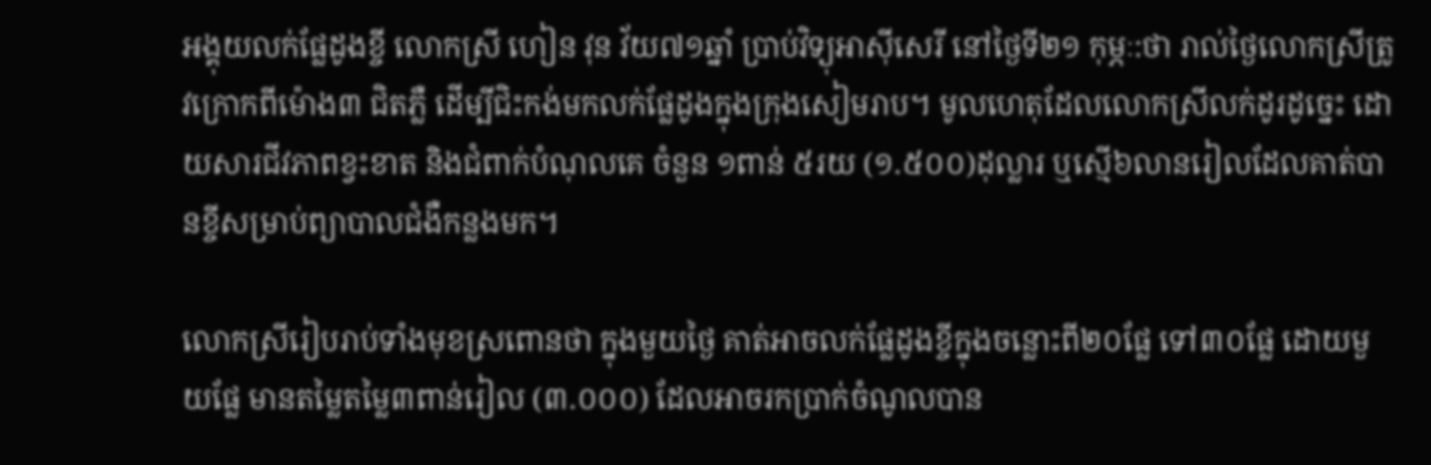អង្គុយលក់ផ្លែដូងខ្ចី លោកស្រី ហៀន វុន វ័យ៧១ឆ្នាំ ប្រាប់វិទ្យុអាស៊ីសេរី នៅថ្ងៃទី២១ កុម្ភៈ:ថា រាល់ថ្ងៃលោកស្រីត្រូវក្រោកពីម៉ោង៣ ជិតភ្លឺ ដើម្បីជិះកង់មកលក់ផ្លែដូងក្នុងក្រុងសៀមរាប។ មូលហេតុដែលលោកស្រីលក់ដូរដូច្នេះ ដោយសារជីវភាពខ្វះខាត និងជំពាក់បំណុលគេ ចំនួន ១ពាន់ ៥រយ (១.៥០០)ដុល្លារ ឬស្មើ៦លានរៀលដែលគាត់បានខ្ចីសម្រាប់ព្យាបាលជំងឺកន្លងមក។

លោកស្រីរៀបរាប់ទាំងមុខស្រពោនថា ក្នុងមួយថ្ងៃ គាត់អាចលក់ផ្លែដូងខ្ចីក្នុងចន្លោះពី២០ផ្លែ ទៅ៣០ផ្លែ ដោយមួយផ្លែ មានតម្លៃតម្លៃ៣ពាន់រៀល (៣.០០០) ដែលអាចរកប្រាក់ចំណូលបាន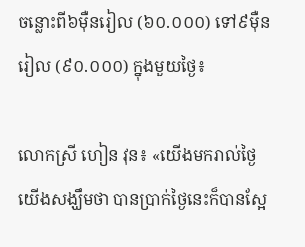ចន្លោះពី៦ម៉ឺនរៀល (៦០.០០០) ទៅ៩ម៉ឺនរៀល (៩០.០០០) ក្នុងមួយថ្ងៃ៖

លោកស្រី ហៀន វុន៖ «យើងមករាល់ថ្ងៃយើងសង្ឃឹមថា បានប្រាក់ថ្ងៃនេះក៏បានស្អែ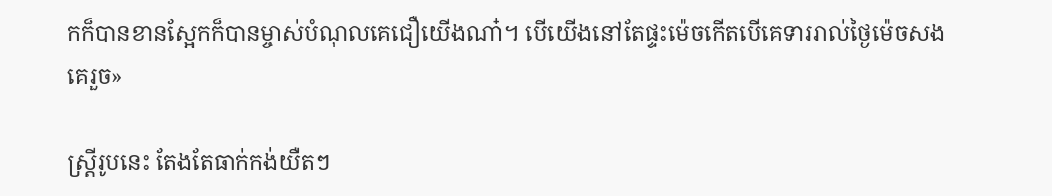កក៏បានខានស្អែកក៏បានម្ចាស់បំណុលគេជឿយើងណា៎។ បើយើងនៅតែផ្ទះម៉េចកើតបើគេទាររាល់ថ្ងៃម៉េចសងគេរួច»

ស្ត្រីរូបនេះ តែងតែធាក់កង់យឺតៗ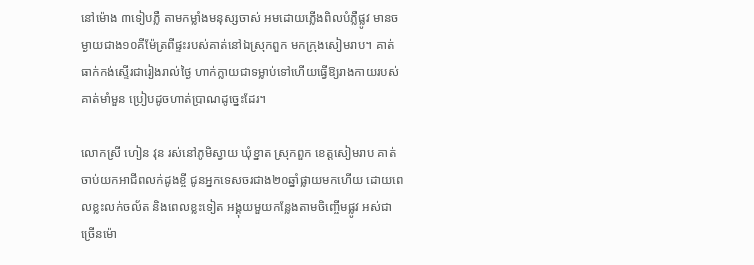នៅម៉ោង ៣ទៀបភ្លឺ តាមកម្លាំងមនុស្សចាស់ អមដោយភ្លើងពិលបំភ្លឺផ្លូវ មានចម្ងាយជាង១០គីម៉ែត្រពីផ្ទះរបស់គាត់នៅឯស្រុកពួក មកក្រុងសៀមរាប។ គាត់ធាក់កង់ស្ទើរជារៀងរាល់ថ្ងៃ ហាក់ក្លាយជាទម្លាប់ទៅហើយធ្វើឱ្យរាងកាយរបស់គាត់មាំមួន ប្រៀបដូចហាត់ប្រាណដូច្នេះដែរ។

លោកស្រី ហៀន វុន រស់នៅភូមិស្វាយ ឃុំខ្នាត ស្រុកពួក ខេត្តសៀមរាប គាត់ចាប់យកអាជីពលក់ដូងខ្ចី ជូនអ្នកទេសចរជាង២០ឆ្នាំផ្លាយមកហើយ ដោយពេលខ្លះលក់ចល័ត និងពេលខ្លះទៀត អង្គុយមួយកន្លែងតាមចិញ្ចើមផ្លូវ អស់ជាច្រើនម៉ោ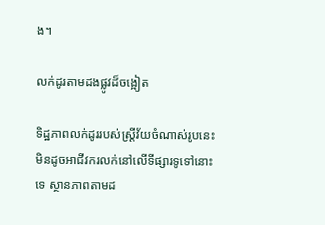ង។

លក់ដូរតាមដងផ្លូវដ៏ចង្អៀត

ទិដ្ឋភាពលក់ដូររបស់ស្ត្រីវ័យចំណាស់រូបនេះ មិនដូចអាជីវករលក់នៅលើទីផ្សារទូទៅនោះទេ ស្ថានភាពតាមដ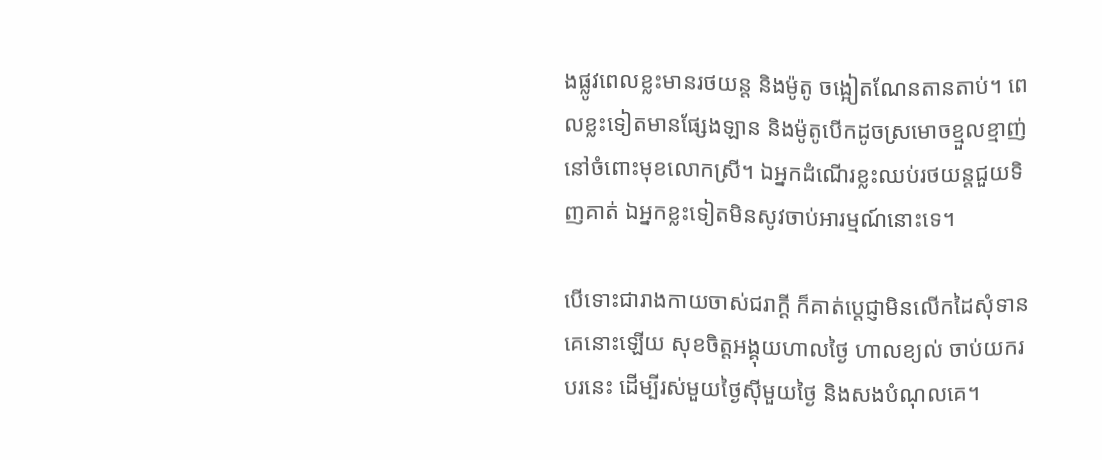ងផ្លូវពេលខ្លះមានរថយន្ត និងម៉ូតូ ចង្អៀតណែនតានតាប់។ ពេលខ្លះទៀតមានផ្សែងឡាន និងម៉ូតូបើកដូចស្រមោចខ្មួលខ្មាញ់ នៅចំពោះមុខលោកស្រី។ ឯអ្នកដំណើរខ្លះឈប់រថយន្តជួយទិញគាត់ ឯអ្នកខ្លះទៀតមិនសូវចាប់អារម្មណ៍នោះទេ។

បើទោះជារាងកាយចាស់ជរាក្ដី ក៏គាត់ប្ដេជ្ញាមិនលើកដៃសុំទានគេនោះឡើយ សុខចិត្តអង្គុយហាលថ្ងៃ ហាលខ្យល់ ចាប់យករបរនេះ ដើម្បីរស់មួយថ្ងៃស៊ីមួយថ្ងៃ និងសងបំណុលគេ។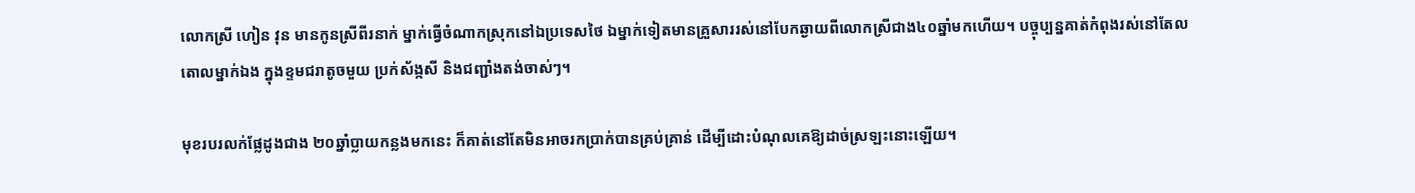លោកស្រី ហៀន វុន មានកូនស្រីពីរនាក់ ម្នាក់ធ្វើចំណាកស្រុកនៅឯប្រទេសថៃ ឯម្នាក់ទៀតមានគ្រួសាររស់នៅបែកឆ្ងាយពីលោកស្រីជាង៤០ឆ្នាំមកហើយ។ បច្ចុប្បន្នគាត់កំពុងរស់នៅតែលតោលម្នាក់ឯង ក្នុងខ្ទមជរាតូចមួយ ប្រក់ស័ង្កសី និងជញ្ជាំងតង់ចាស់ៗ។

មុខរបរលក់ផ្លែដូងជាង ២០ឆ្នាំប្លាយកន្លងមកនេះ ក៏គាត់នៅតែមិនអាចរកប្រាក់បានគ្រប់គ្រាន់ ដើម្បីដោះបំណុលគេឱ្យដាច់ស្រឡះនោះឡើយ។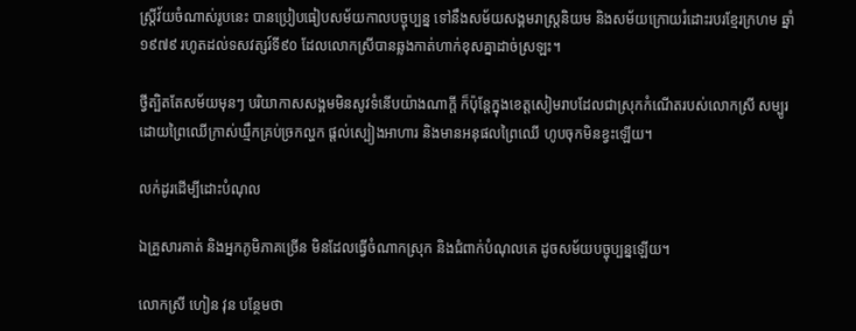ស្ត្រីវ័យចំណាស់រូបនេះ បានប្រៀបធៀបសម័យកាលបច្ចុប្បន្ន ទៅនឹងសម័យសង្គមរាស្ត្រនិយម និងសម័យក្រោយរំដោះរបរខ្មែរក្រហម ឆ្នាំ១៩៧៩ រហូតដល់ទសវត្សរ៍ទី៩០ ដែលលោកស្រីបានឆ្លងកាត់ហាក់ខុសគ្នាដាច់ស្រឡះ។

ថ្វីត្បិតតែសម័យមុនៗ បរិយាកាសសង្គមមិនសូវទំនើបយ៉ាងណាក្តី ក៏ប៉ុន្តែក្នុងខេត្តសៀមរាបដែលជាស្រុកកំណើតរបស់លោកស្រី សម្បូរដោយព្រៃឈើក្រាស់ឃ្មឹកគ្រប់ច្រកល្ហក ផ្តល់ស្បៀងអាហារ និងមានអនុផលព្រៃឈើ ហូបចុកមិនខ្វះឡើយ។

លក់ដូរដើម្បីដោះបំណុល

ឯគ្រួសារគាត់ និងអ្នកភូមិភាគច្រើន មិនដែលធ្វើចំណាកស្រុក និងជំពាក់បំណុលគេ ដូចសម័យបច្ចុប្បន្នឡើយ។

លោកស្រី ហៀន វុន បន្ថែមថា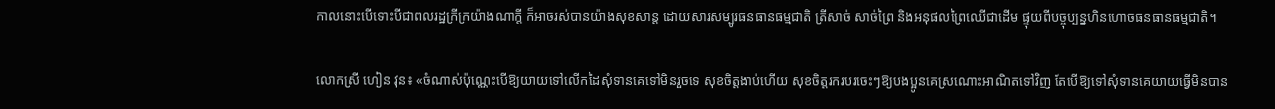កាលនោះបើទោះបីជាពលរដ្ឋក្រីក្រយ៉ាងណាក្តី ក៏អាចរស់បានយ៉ាងសុខសាន្ត ដោយសារសម្បូរធនធានធម្មជាតិ ត្រីសាច់ សាច់ព្រៃ និងអនុផលព្រៃឈើជាដើម ផ្ទុយពីបច្ចុប្បន្នហិនហោចធនធានធម្មជាតិ។

លោកស្រី ហៀន វុន៖ «ចំណាស់ប៉ុណ្ណេះបើឱ្យយាយទៅលើកដៃសុំទានគេទៅមិនរួចទេ សុខចិត្តងាប់ហើយ សុខចិត្តរករបរចេះៗឱ្យបងប្អូនគេស្រណោះអាណិតទៅវិញ តែបើឱ្យទៅសុំទានគេយាយធ្វើមិនបាន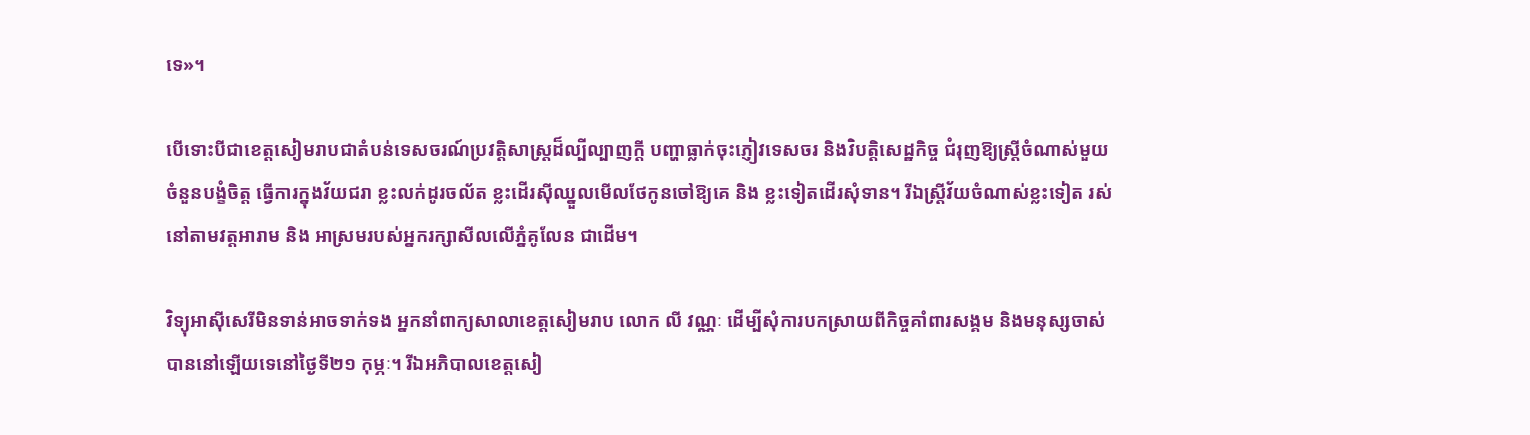ទេ»។

បើទោះបីជាខេត្តសៀមរាបជាតំបន់ទេសចរណ៍ប្រវត្តិសាស្ត្រដ៏ល្បីល្បាញក្តី បញ្ហាធ្លាក់ចុះភ្ញៀវទេសចរ និងវិបត្តិសេដ្ឋកិច្ច ជំរុញឱ្យស្ត្រីចំណាស់មួយចំនួនបង្ខំចិត្ត ធ្វើការក្នុងវ័យជរា ខ្លះលក់ដូរចល័ត ខ្លះដើរស៊ីឈ្នួលមើលថែកូនចៅឱ្យគេ និង ខ្លះទៀតដើរសុំទាន។ រីឯស្ត្រីវ័យចំណាស់ខ្លះទៀត រស់នៅតាមវត្តអារាម និង អាស្រមរបស់អ្នករក្សាសីលលើភ្នំគូលែន ជាដើម។

វិទ្យុអាស៊ីសេរីមិនទាន់អាចទាក់ទង អ្នកនាំពាក្យសាលាខេត្តសៀមរាប លោក លី វណ្ណៈ ដើម្បីសុំការបកស្រាយពីកិច្ចគាំពារសង្គម និងមនុស្សចាស់ បាននៅឡើយទេនៅថ្ងៃទី២១ កុម្ភៈ។ រីឯអភិបាលខេត្តសៀ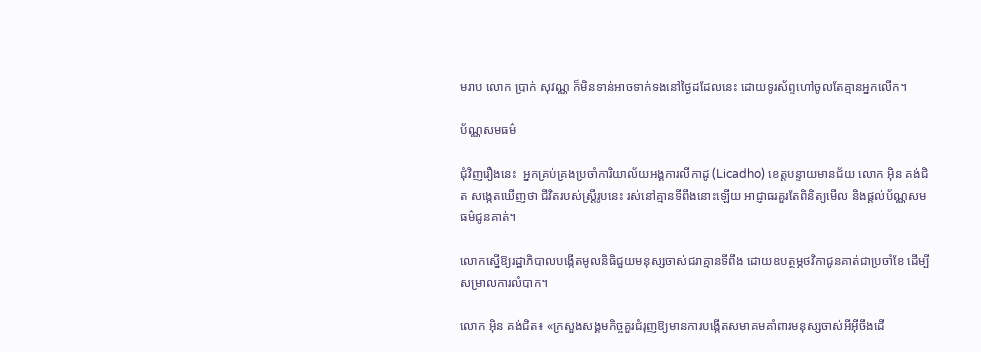មរាប លោក ប្រាក់ សុវណ្ណ ក៏មិនទាន់អាចទាក់ទងនៅថ្ងៃដដែលនេះ ដោយទូរស័ព្ទហៅចូលតែគ្មានអ្នកលើក។

ប័ណ្ណសមធម៌

ជុំវិញរឿងនេះ  អ្នកគ្រប់គ្រងប្រចាំការិយាល័យអង្គការលីកាដូ (Licadho) ខេត្តបន្ទាយមានជ័យ លោក អ៊ិន គង់ជិត សង្កេតឃើញថា ជីវិតរបស់ស្ត្រីរូបនេះ រស់នៅគ្មានទីពឹងនោះឡើយ អាជ្ញាធរគួរតែពិនិត្យមើល និងផ្តល់ប័ណ្ណសមធម៌ជូនគាត់។

លោកស្នើឱ្យរដ្ឋាភិបាលបង្កើតមូលនិធិជួយមនុស្សចាស់ជរាគ្មានទីពឹង ដោយឧបត្ថម្ភថវិកាជូនគាត់ជាប្រចាំខែ ដើម្បីសម្រាលការលំបាក។

លោក អ៊ិន គង់ជិត៖ «ក្រសួងសង្គមកិច្ចគួរជំរុញឱ្យមានការបង្កើតសមាគមគាំពារមនុស្សចាស់អីអ៊ីចឹងដើ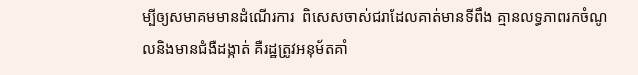ម្បីឲ្យសមាគមមានដំណើរការ  ពិសេសចាស់ជរាដែលគាត់មានទីពឹង គ្មានលទ្ធភាពរកចំណូលនិងមានជំងឺដង្កាត់ គឺរដ្ឋត្រូវអនុម័តគាំ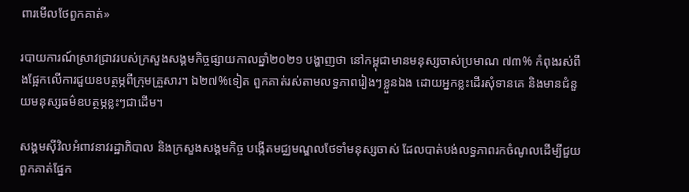ពារមើលថែពួកគាត់»

របាយការណ៍ស្រាវជ្រាវរបស់ក្រសួងសង្គមកិច្ចផ្សាយកាលឆ្នាំ២០២១ បង្ហាញថា នៅកម្ពុជាមានមនុស្សចាស់ប្រមាណ ៧៣% កំពុងរស់ពឹងផ្អែកលើការជួយឧបត្ថម្ភពីក្រុមគ្រួសារ។ ឯ២៧%ទៀត ពួកគាត់រស់តាមលទ្ធភាពរៀងៗខ្លួនឯង ដោយអ្នកខ្លះដើរសុំទានគេ និងមានជំនួយមនុស្សធម៌ឧបត្ថម្ភខ្លះៗជាដើម។

សង្គមស៊ីវិលអំពាវនាវរដ្ឋាភិបាល និងក្រសួងសង្គមកិច្ច បង្កើតមជ្ឈមណ្ឌលថែទាំមនុស្សចាស់ ដែលបាត់បង់លទ្ធភាពរកចំណូលដើម្បីជួយពួកគាត់ផ្នែក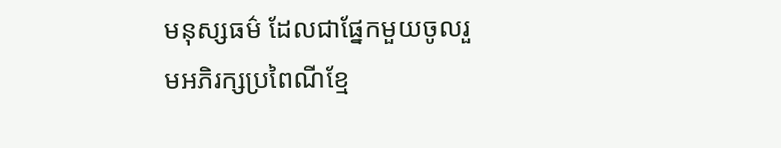មនុស្សធម៌ ដែលជាផ្នែកមួយចូលរួមអភិរក្សប្រពៃណីខ្មែ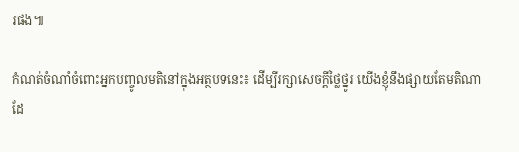រផង៕

កំណត់ចំណាំចំពោះអ្នកបញ្ចូលមតិនៅក្នុងអត្ថបទនេះ៖ ដើម្បីរក្សាសេចក្ដីថ្លៃថ្នូរ យើងខ្ញុំនឹងផ្សាយតែមតិណា ដែ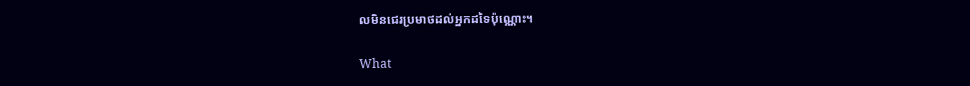លមិនជេរប្រមាថដល់អ្នកដទៃប៉ុណ្ណោះ។

What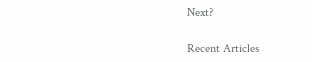Next?

Recent Articles